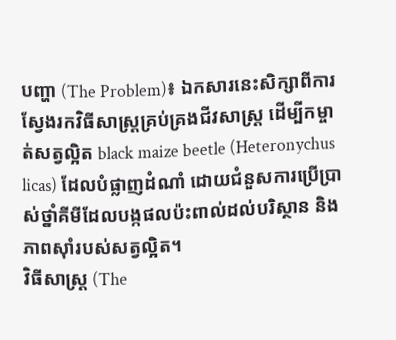បញ្ហា (The Problem)៖ ឯកសារនេះសិក្សាពីការស្វែងរកវិធីសាស្ត្រគ្រប់គ្រងជីវសាស្ត្រ ដើម្បីកម្ចាត់សត្វល្អិត black maize beetle (Heteronychus licas) ដែលបំផ្លាញដំណាំ ដោយជំនួសការប្រើប្រាស់ថ្នាំគីមីដែលបង្កផលប៉ះពាល់ដល់បរិស្ថាន និងភាពស៊ាំរបស់សត្វល្អិត។
វិធីសាស្ត្រ (The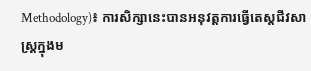Methodology)៖ ការសិក្សានេះបានអនុវត្តការធ្វើតេស្តជីវសាស្ត្រក្នុងម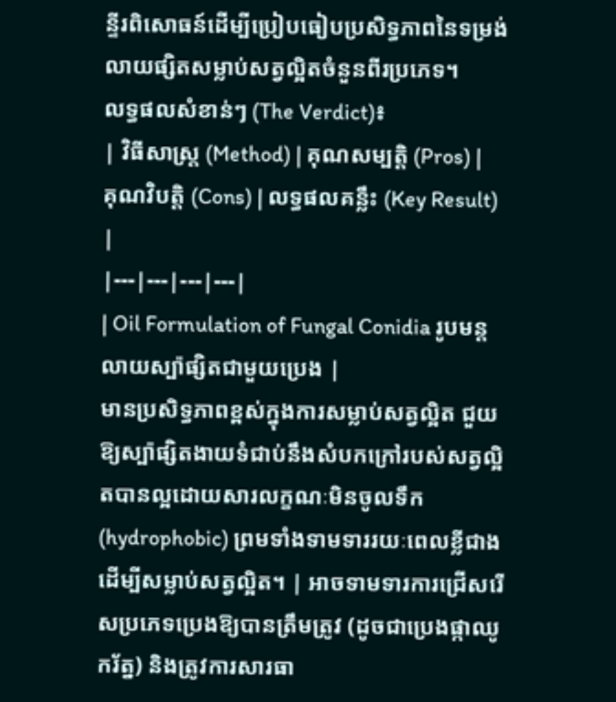ន្ទីរពិសោធន៍ដើម្បីប្រៀបធៀបប្រសិទ្ធភាពនៃទម្រង់លាយផ្សិតសម្លាប់សត្វល្អិតចំនួនពីរប្រភេទ។
លទ្ធផលសំខាន់ៗ (The Verdict)៖
| វិធីសាស្ត្រ (Method) | គុណសម្បត្តិ (Pros) | គុណវិបត្តិ (Cons) | លទ្ធផលគន្លឹះ (Key Result) |
|---|---|---|---|
| Oil Formulation of Fungal Conidia រូបមន្តលាយស្ប៉ាផ្សិតជាមួយប្រេង |
មានប្រសិទ្ធភាពខ្ពស់ក្នុងការសម្លាប់សត្វល្អិត ជួយឱ្យស្ប៉ាផ្សិតងាយទំជាប់នឹងសំបកក្រៅរបស់សត្វល្អិតបានល្អដោយសារលក្ខណៈមិនចូលទឹក (hydrophobic) ព្រមទាំងទាមទាររយៈពេលខ្លីជាងដើម្បីសម្លាប់សត្វល្អិត។ | អាចទាមទារការជ្រើសរើសប្រភេទប្រេងឱ្យបានត្រឹមត្រូវ (ដូចជាប្រេងផ្កាឈូករ័ត្ន) និងត្រូវការសារធា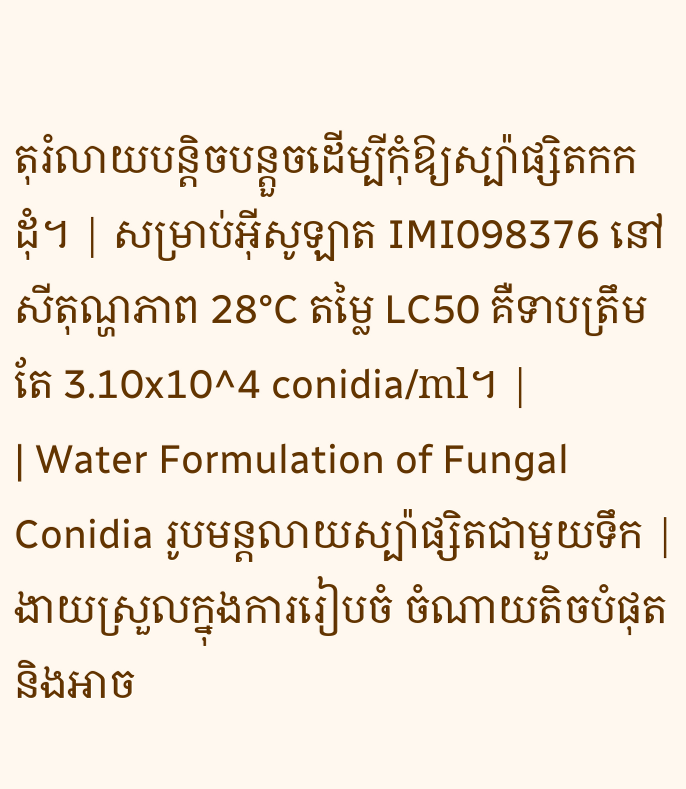តុរំលាយបន្តិចបន្តួចដើម្បីកុំឱ្យស្ប៉ាផ្សិតកកដុំ។ | សម្រាប់អ៊ីសូឡាត IMI098376 នៅសីតុណ្ហភាព 28°C តម្លៃ LC50 គឺទាបត្រឹមតែ 3.10x10^4 conidia/ml។ |
| Water Formulation of Fungal Conidia រូបមន្តលាយស្ប៉ាផ្សិតជាមួយទឹក |
ងាយស្រួលក្នុងការរៀបចំ ចំណាយតិចបំផុត និងអាច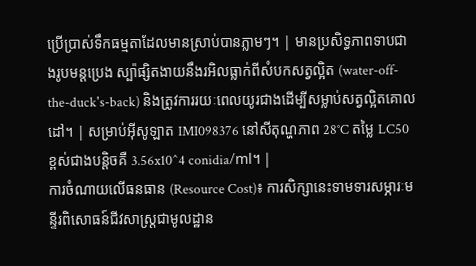ប្រើប្រាស់ទឹកធម្មតាដែលមានស្រាប់បានភ្លាមៗ។ | មានប្រសិទ្ធភាពទាបជាងរូបមន្តប្រេង ស្ប៉ាផ្សិតងាយនឹងរអិលធ្លាក់ពីសំបកសត្វល្អិត (water-off-the-duck's-back) និងត្រូវការរយៈពេលយូរជាងដើម្បីសម្លាប់សត្វល្អិតគោលដៅ។ | សម្រាប់អ៊ីសូឡាត IMI098376 នៅសីតុណ្ហភាព 28°C តម្លៃ LC50 ខ្ពស់ជាងបន្តិចគឺ 3.56x10^4 conidia/ml។ |
ការចំណាយលើធនធាន (Resource Cost)៖ ការសិក្សានេះទាមទារសម្ភារៈមន្ទីរពិសោធន៍ជីវសាស្ត្រជាមូលដ្ឋាន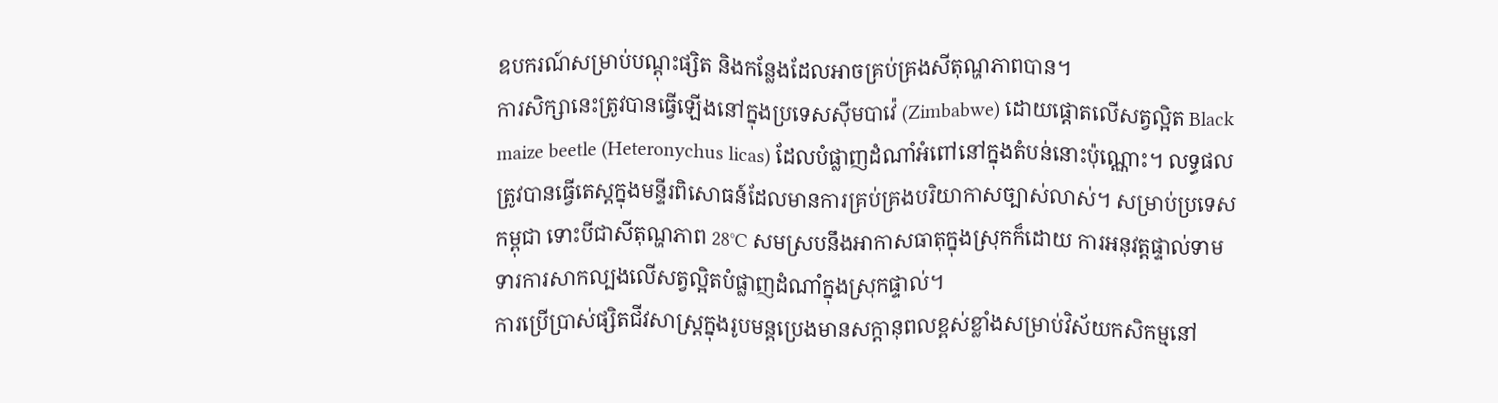ឧបករណ៍សម្រាប់បណ្តុះផ្សិត និងកន្លែងដែលអាចគ្រប់គ្រងសីតុណ្ហភាពបាន។
ការសិក្សានេះត្រូវបានធ្វើឡើងនៅក្នុងប្រទេសស៊ីមបាវ៉េ (Zimbabwe) ដោយផ្តោតលើសត្វល្អិត Black maize beetle (Heteronychus licas) ដែលបំផ្លាញដំណាំអំពៅនៅក្នុងតំបន់នោះប៉ុណ្ណោះ។ លទ្ធផលត្រូវបានធ្វើតេស្តក្នុងមន្ទីរពិសោធន៍ដែលមានការគ្រប់គ្រងបរិយាកាសច្បាស់លាស់។ សម្រាប់ប្រទេសកម្ពុជា ទោះបីជាសីតុណ្ហភាព 28°C សមស្របនឹងអាកាសធាតុក្នុងស្រុកក៏ដោយ ការអនុវត្តផ្ទាល់ទាមទារការសាកល្បងលើសត្វល្អិតបំផ្លាញដំណាំក្នុងស្រុកផ្ទាល់។
ការប្រើប្រាស់ផ្សិតជីវសាស្ត្រក្នុងរូបមន្តប្រេងមានសក្តានុពលខ្ពស់ខ្លាំងសម្រាប់វិស័យកសិកម្មនៅ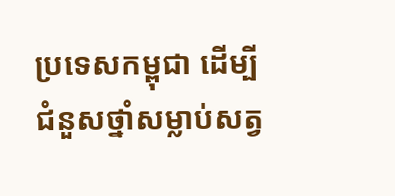ប្រទេសកម្ពុជា ដើម្បីជំនួសថ្នាំសម្លាប់សត្វ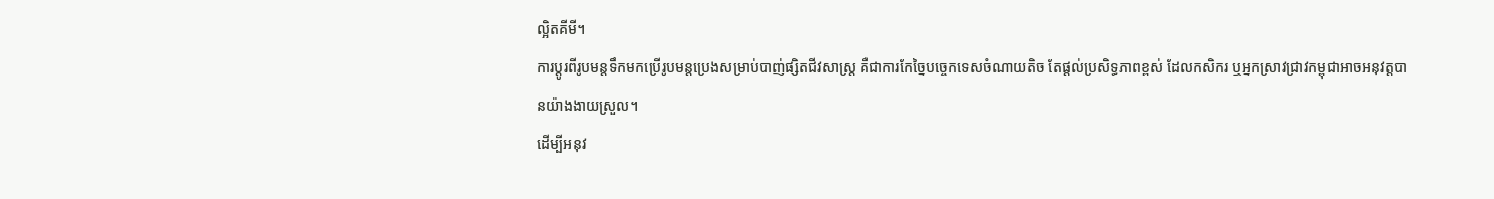ល្អិតគីមី។
ការប្តូរពីរូបមន្តទឹកមកប្រើរូបមន្តប្រេងសម្រាប់បាញ់ផ្សិតជីវសាស្ត្រ គឺជាការកែច្នៃបច្ចេកទេសចំណាយតិច តែផ្តល់ប្រសិទ្ធភាពខ្ពស់ ដែលកសិករ ឬអ្នកស្រាវជ្រាវកម្ពុជាអាចអនុវត្តបានយ៉ាងងាយស្រួល។
ដើម្បីអនុវ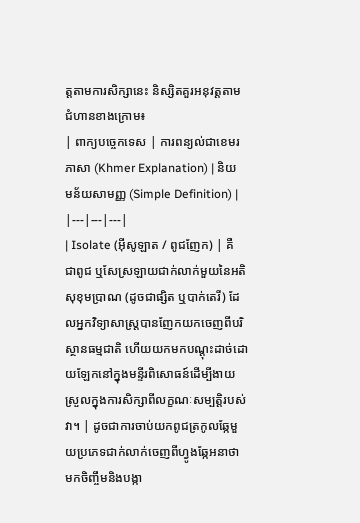ត្តតាមការសិក្សានេះ និស្សិតគួរអនុវត្តតាមជំហានខាងក្រោម៖
| ពាក្យបច្ចេកទេស | ការពន្យល់ជាខេមរភាសា (Khmer Explanation) | និយមន័យសាមញ្ញ (Simple Definition) |
|---|---|---|
| Isolate (អ៊ីសូឡាត / ពូជញែក) | គឺជាពូជ ឬសែស្រឡាយជាក់លាក់មួយនៃអតិសុខុមប្រាណ (ដូចជាផ្សិត ឬបាក់តេរី) ដែលអ្នកវិទ្យាសាស្ត្របានញែកយកចេញពីបរិស្ថានធម្មជាតិ ហើយយកមកបណ្តុះដាច់ដោយឡែកនៅក្នុងមន្ទីរពិសោធន៍ដើម្បីងាយស្រួលក្នុងការសិក្សាពីលក្ខណៈសម្បត្តិរបស់វា។ | ដូចជាការចាប់យកពូជត្រកូលឆ្កែមួយប្រភេទជាក់លាក់ចេញពីហ្វូងឆ្កែអនាថា មកចិញ្ចឹមនិងបង្កា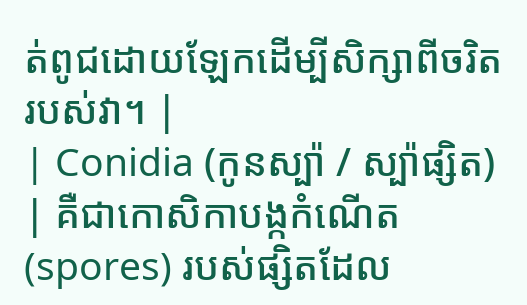ត់ពូជដោយឡែកដើម្បីសិក្សាពីចរិតរបស់វា។ |
| Conidia (កូនស្ប៉ា / ស្ប៉ាផ្សិត) | គឺជាកោសិកាបង្កកំណើត (spores) របស់ផ្សិតដែល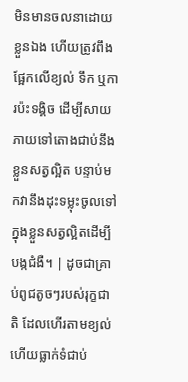មិនមានចលនាដោយខ្លួនឯង ហើយត្រូវពឹងផ្អែកលើខ្យល់ ទឹក ឬការប៉ះទង្គិច ដើម្បីសាយភាយទៅតោងជាប់នឹងខ្លួនសត្វល្អិត បន្ទាប់មកវានឹងដុះទម្លុះចូលទៅក្នុងខ្លួនសត្វល្អិតដើម្បីបង្កជំងឺ។ | ដូចជាគ្រាប់ពូជតូចៗរបស់រុក្ខជាតិ ដែលហើរតាមខ្យល់ ហើយធ្លាក់ទំជាប់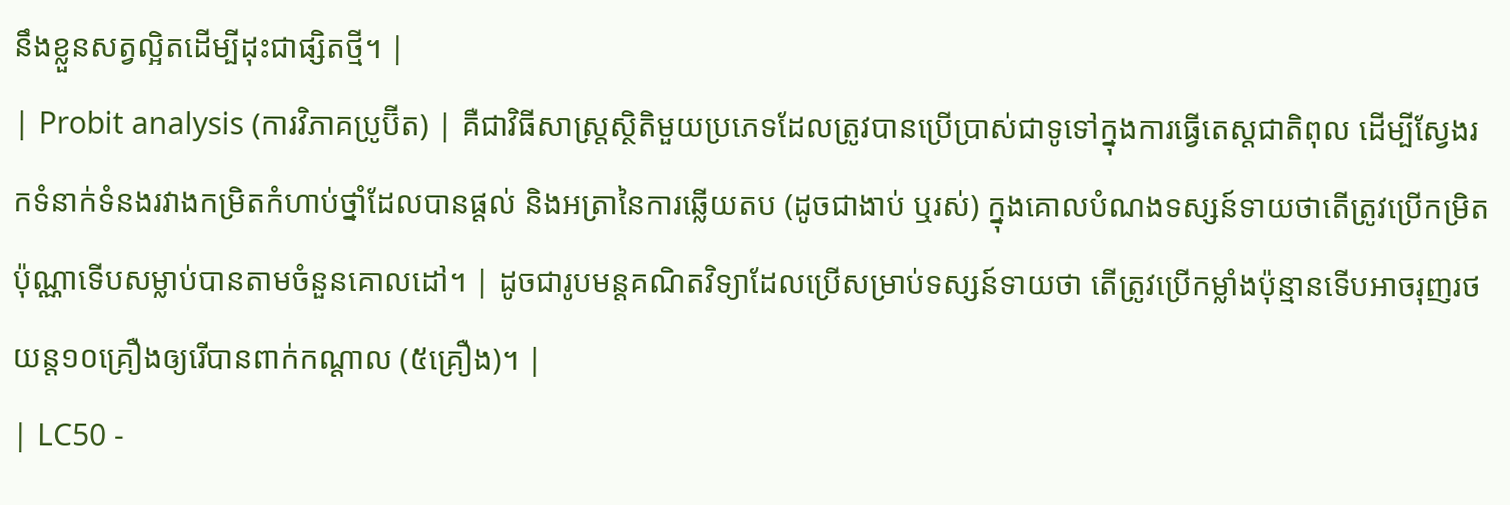នឹងខ្លួនសត្វល្អិតដើម្បីដុះជាផ្សិតថ្មី។ |
| Probit analysis (ការវិភាគប្រូប៊ីត) | គឺជាវិធីសាស្ត្រស្ថិតិមួយប្រភេទដែលត្រូវបានប្រើប្រាស់ជាទូទៅក្នុងការធ្វើតេស្តជាតិពុល ដើម្បីស្វែងរកទំនាក់ទំនងរវាងកម្រិតកំហាប់ថ្នាំដែលបានផ្តល់ និងអត្រានៃការឆ្លើយតប (ដូចជាងាប់ ឬរស់) ក្នុងគោលបំណងទស្សន៍ទាយថាតើត្រូវប្រើកម្រិតប៉ុណ្ណាទើបសម្លាប់បានតាមចំនួនគោលដៅ។ | ដូចជារូបមន្តគណិតវិទ្យាដែលប្រើសម្រាប់ទស្សន៍ទាយថា តើត្រូវប្រើកម្លាំងប៉ុន្មានទើបអាចរុញរថយន្ត១០គ្រឿងឲ្យរើបានពាក់កណ្តាល (៥គ្រឿង)។ |
| LC50 -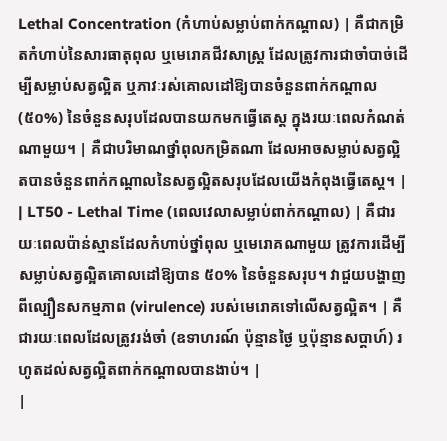Lethal Concentration (កំហាប់សម្លាប់ពាក់កណ្តាល) | គឺជាកម្រិតកំហាប់នៃសារធាតុពុល ឬមេរោគជីវសាស្ត្រ ដែលត្រូវការជាចាំបាច់ដើម្បីសម្លាប់សត្វល្អិត ឬភាវៈរស់គោលដៅឱ្យបានចំនួនពាក់កណ្តាល (៥០%) នៃចំនួនសរុបដែលបានយកមកធ្វើតេស្ត ក្នុងរយៈពេលកំណត់ណាមួយ។ | គឺជាបរិមាណថ្នាំពុលកម្រិតណា ដែលអាចសម្លាប់សត្វល្អិតបានចំនួនពាក់កណ្តាលនៃសត្វល្អិតសរុបដែលយើងកំពុងធ្វើតេស្ត។ |
| LT50 - Lethal Time (ពេលវេលាសម្លាប់ពាក់កណ្តាល) | គឺជារយៈពេលប៉ាន់ស្មានដែលកំហាប់ថ្នាំពុល ឬមេរោគណាមួយ ត្រូវការដើម្បីសម្លាប់សត្វល្អិតគោលដៅឱ្យបាន ៥០% នៃចំនួនសរុប។ វាជួយបង្ហាញពីល្បឿនសកម្មភាព (virulence) របស់មេរោគទៅលើសត្វល្អិត។ | គឺជារយៈពេលដែលត្រូវរង់ចាំ (ឧទាហរណ៍ ប៉ុន្មានថ្ងៃ ឬប៉ុន្មានសប្តាហ៍) រហូតដល់សត្វល្អិតពាក់កណ្តាលបានងាប់។ |
|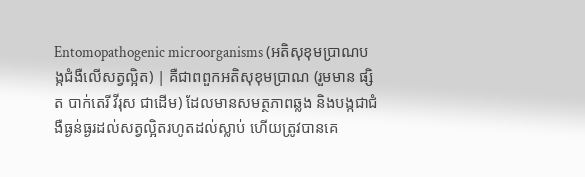Entomopathogenic microorganisms (អតិសុខុមប្រាណបង្កជំងឺលើសត្វល្អិត) | គឺជាពពួកអតិសុខុមប្រាណ (រួមមាន ផ្សិត បាក់តេរី វីរុស ជាដើម) ដែលមានសមត្ថភាពឆ្លង និងបង្កជាជំងឺធ្ងន់ធ្ងរដល់សត្វល្អិតរហូតដល់ស្លាប់ ហើយត្រូវបានគេ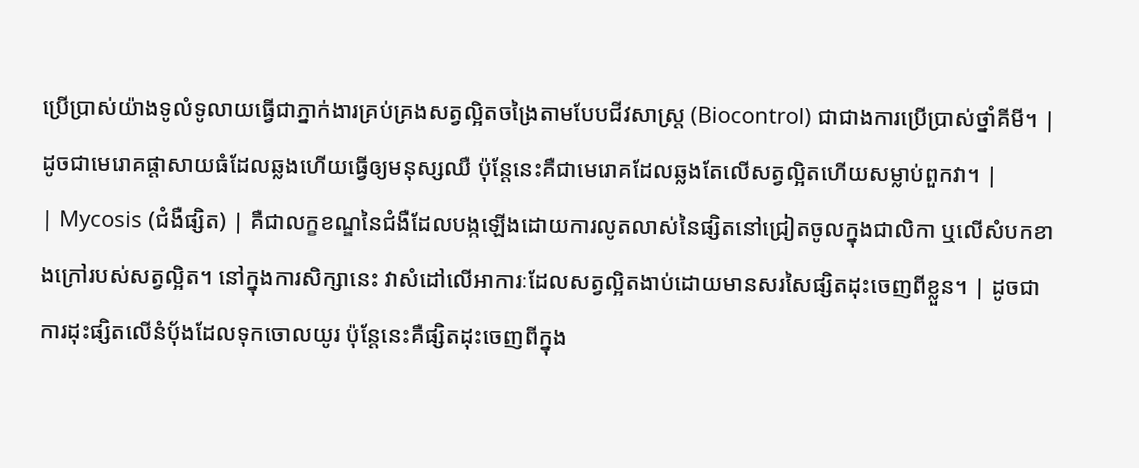ប្រើប្រាស់យ៉ាងទូលំទូលាយធ្វើជាភ្នាក់ងារគ្រប់គ្រងសត្វល្អិតចង្រៃតាមបែបជីវសាស្ត្រ (Biocontrol) ជាជាងការប្រើប្រាស់ថ្នាំគីមី។ | ដូចជាមេរោគផ្តាសាយធំដែលឆ្លងហើយធ្វើឲ្យមនុស្សឈឺ ប៉ុន្តែនេះគឺជាមេរោគដែលឆ្លងតែលើសត្វល្អិតហើយសម្លាប់ពួកវា។ |
| Mycosis (ជំងឺផ្សិត) | គឺជាលក្ខខណ្ឌនៃជំងឺដែលបង្កឡើងដោយការលូតលាស់នៃផ្សិតនៅជ្រៀតចូលក្នុងជាលិកា ឬលើសំបកខាងក្រៅរបស់សត្វល្អិត។ នៅក្នុងការសិក្សានេះ វាសំដៅលើអាការៈដែលសត្វល្អិតងាប់ដោយមានសរសៃផ្សិតដុះចេញពីខ្លួន។ | ដូចជាការដុះផ្សិតលើនំប៉័ងដែលទុកចោលយូរ ប៉ុន្តែនេះគឺផ្សិតដុះចេញពីក្នុង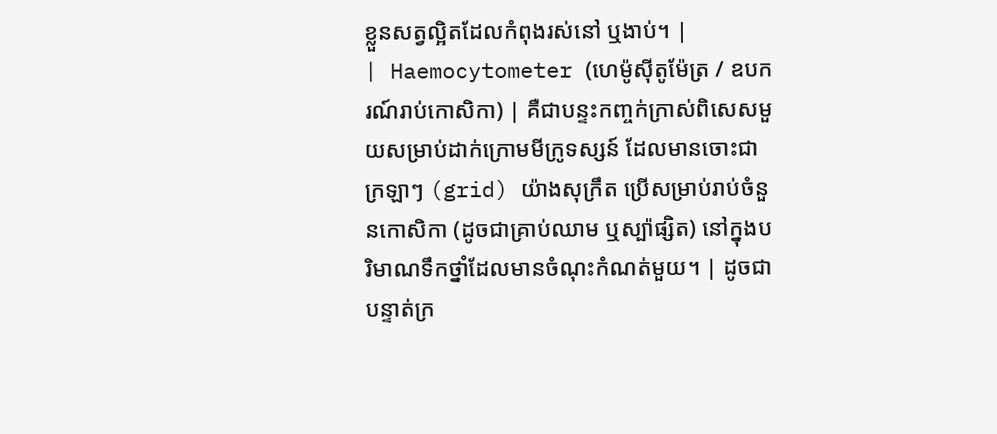ខ្លួនសត្វល្អិតដែលកំពុងរស់នៅ ឬងាប់។ |
| Haemocytometer (ហេម៉ូស៊ីតូម៉ែត្រ / ឧបករណ៍រាប់កោសិកា) | គឺជាបន្ទះកញ្ចក់ក្រាស់ពិសេសមួយសម្រាប់ដាក់ក្រោមមីក្រូទស្សន៍ ដែលមានចោះជាក្រឡាៗ (grid) យ៉ាងសុក្រឹត ប្រើសម្រាប់រាប់ចំនួនកោសិកា (ដូចជាគ្រាប់ឈាម ឬស្ប៉ាផ្សិត) នៅក្នុងបរិមាណទឹកថ្នាំដែលមានចំណុះកំណត់មួយ។ | ដូចជាបន្ទាត់ក្រ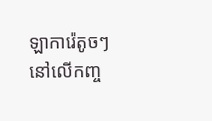ឡាការ៉េតូចៗនៅលើកញ្ច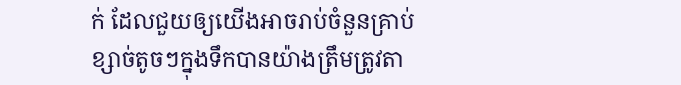ក់ ដែលជួយឲ្យយើងអាចរាប់ចំនួនគ្រាប់ខ្សាច់តូចៗក្នុងទឹកបានយ៉ាងត្រឹមត្រូវតា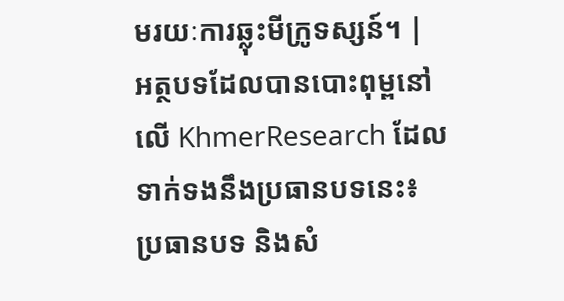មរយៈការឆ្លុះមីក្រូទស្សន៍។ |
អត្ថបទដែលបានបោះពុម្ពនៅលើ KhmerResearch ដែលទាក់ទងនឹងប្រធានបទនេះ៖
ប្រធានបទ និងសំ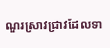ណួរស្រាវជ្រាវដែលទា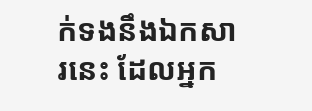ក់ទងនឹងឯកសារនេះ ដែលអ្នក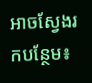អាចស្វែងរកបន្ថែម៖